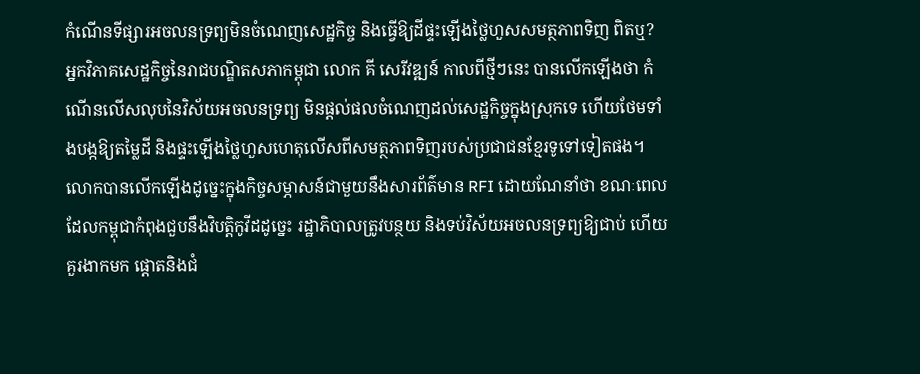កំណើនទីផ្សារអចលនទ្រព្យមិនចំណេញសេដ្ឋកិច្ច និងធ្វើឱ្យដីផ្ទះឡើងថ្លៃហួសសមត្ថភាពទិញ ពិតឬ?
អ្នកវិភាគសេដ្ឋកិច្ចនៃរាជបណ្ឌិតសភាកម្ពុជា លោក គី សេរីវឌ្ឍន៍ កាលពីថ្មីៗនេះ បានលើកឡើងថា កំណើនលើសលុបនៃវិស័យអចលនទ្រព្យ មិនផ្ដល់ផលចំណេញដល់សេដ្ឋកិច្ចក្នុងស្រុកទេ ហើយថែមទាំងបង្កឱ្យតម្លៃដី និងផ្ទះឡើងថ្លៃហួសហេតុលើសពីសមត្ថភាពទិញរបស់ប្រជាជនខ្មែរទូទៅទៀតផង។
លោកបានលើកឡើងដូច្នេះក្នុងកិច្ចសម្ភាសន៍ជាមួយនឹងសារព័ត៌មាន RFI ដោយណែនាំថា ខណៈពេលដែលកម្ពុជាកំពុងជួបនឹងវិបត្តិកូវីដដូច្នេះ រដ្ឋាភិបាលត្រូវបន្ថយ និងទប់វិស័យអចលនទ្រព្យឱ្យជាប់ ហើយគួរងាកមក ផ្ដោតនិងជំ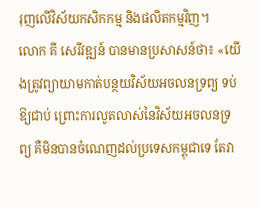រុញលើវិស័យកសិកកម្ម និងផលិតកម្មវិញ។
លោក គី សេរីវឌ្ឍន៍ បានមានប្រសាសន៍ថា៖ «យើងត្រូវព្យាយាមកាត់បន្ថយវិស័យអចលនទ្រព្យ ទប់ឱ្យជាប់ ព្រោះការលូតលាស់នៃវិស័យអចលនទ្រព្យ គឺមិនបានចំណេញដល់ប្រទេសកម្ពុជាទេ តែវា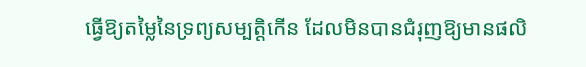ធ្វើឱ្យតម្លៃនៃទ្រព្យសម្បតិ្តកើន ដែលមិនបានជំរុញឱ្យមានផលិ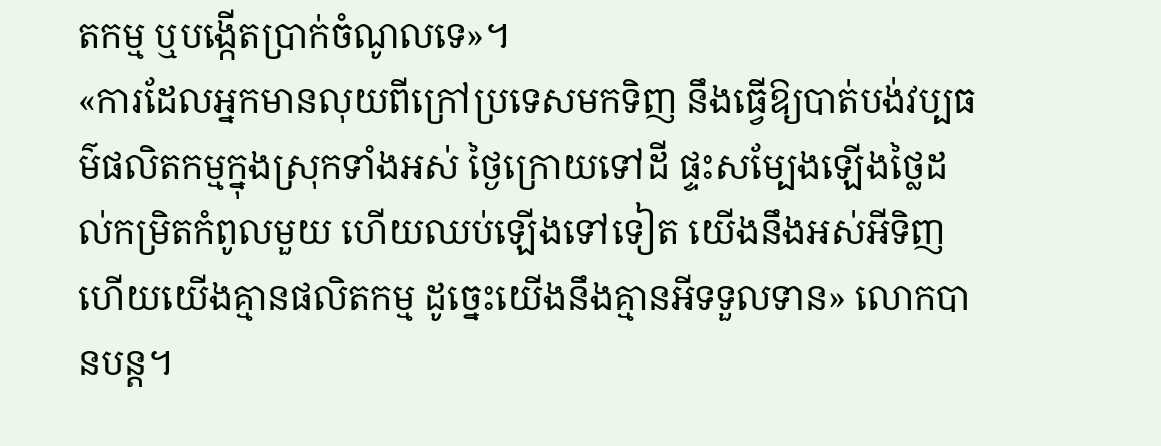តកម្ម ឬបង្កើតប្រាក់ចំណូលទេ»។
«ការដែលអ្នកមានលុយពីក្រៅប្រទេសមកទិញ នឹងធ្វើឱ្យបាត់បង់វប្បធម៌ផលិតកម្មក្នុងស្រុកទាំងអស់ ថ្ងៃក្រោយទៅដី ផ្ទះសម្បែងឡើងថ្លៃដល់កម្រិតកំពូលមួយ ហើយឈប់ឡើងទៅទៀត យើងនឹងអស់អីទិញ ហើយយើងគ្មានផលិតកម្ម ដូច្នេះយើងនឹងគ្មានអីទទួលទាន» លោកបានបន្ដ។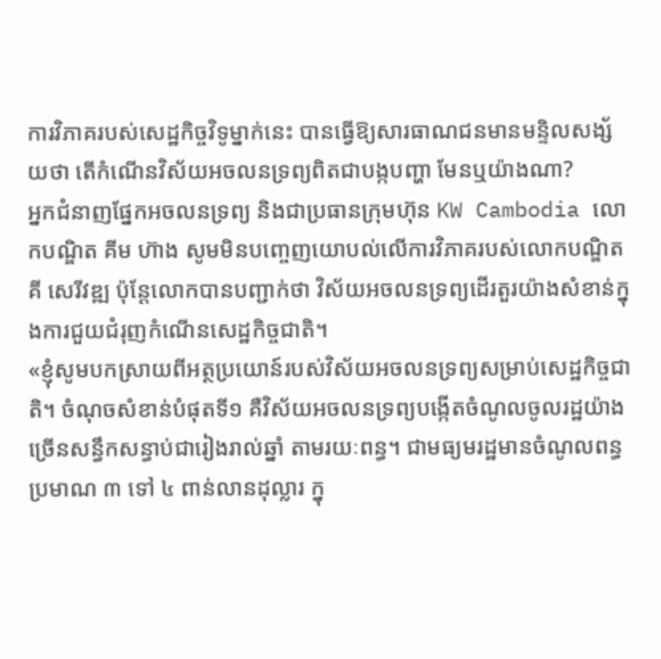ការវិភាគរបស់សេដ្ឋកិច្ចវិទូម្នាក់នេះ បានធ្វើឱ្យសារធាណជនមានមន្ទិលសង្ស័យថា តើកំណើនវិស័យអចលនទ្រព្យពិតជាបង្កបញ្ហា មែនឬយ៉ាងណា?
អ្នកជំនាញផ្នែកអចលនទ្រព្យ និងជាប្រធានក្រុមហ៊ុន KW Cambodia លោកបណ្ឌិត គីម ហ៊ាង សូមមិនបញ្ចេញយោបល់លើការវិភាគរបស់លោកបណ្ឌិត គី សេរីវឌ្ឍ ប៉ុន្តែលោកបានបញ្ជាក់ថា វិស័យអចលនទ្រព្យដើរតួរយ៉ាងសំខាន់ក្នុងការជួយជំរុញកំណើនសេដ្ឋកិច្ចជាតិ។
«ខ្ញុំសូមបកស្រាយពីអត្ថប្រយោន៍របស់វិស័យអចលនទ្រព្យសម្រាប់សេដ្ឋកិច្ចជាតិ។ ចំណុចសំខាន់បំផុតទី១ គឺវិស័យអចលនទ្រព្យបង្កើតចំណូលចូលរដ្ឋយ៉ាងច្រើនសន្ធឹកសន្ធាប់ជារៀងរាល់ឆ្នាំ តាមរយៈពន្ធ។ ជាមធ្យមរដ្ឋមានចំណូលពន្ធប្រមាណ ៣ ទៅ ៤ ពាន់លានដុល្លារ ក្នុ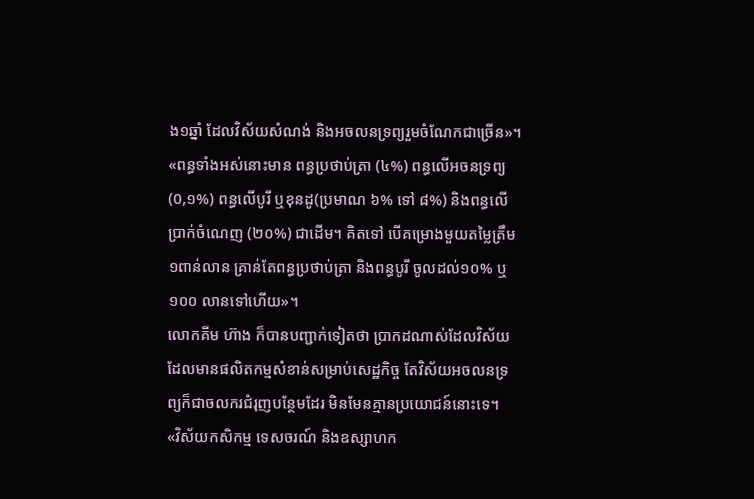ង១ឆ្នាំ ដែលវិស័យសំណង់ និងអចលនទ្រព្យរួមចំណែកជាច្រើន»។
«ពន្ធទាំងអស់នោះមាន ពន្ធប្រថាប់ត្រា (៤%) ពន្ធលើអចនទ្រព្យ (0,១%) ពន្ធលើបូរី ឬខុនដូ(ប្រមាណ ៦% ទៅ ៨%) និងពន្ធលើប្រាក់ចំណេញ (២០%) ជាដើម។ គិតទៅ បើគម្រោងមួយតម្លៃត្រឹម ១ពាន់លាន គ្រាន់តែពន្ធប្រថាប់ត្រា និងពន្ធបូរី ចូលដល់១០% ឬ ១០០ លានទៅហើយ»។
លោកគីម ហ៊ាង ក៏បានបញ្ជាក់ទៀតថា ប្រាកដណាស់ដែលវិស័យដែលមានផលិតកម្មសំខាន់សម្រាប់សេដ្ឋកិច្ច តែវិស័យអចលនទ្រព្យក៏ជាចលករជំរុញបន្ថែមដែរ មិនមែនគ្មានប្រយោជន៍នោះទេ។
«វិស័យកសិកម្ម ទេសចរណ៍ និងឧស្សាហក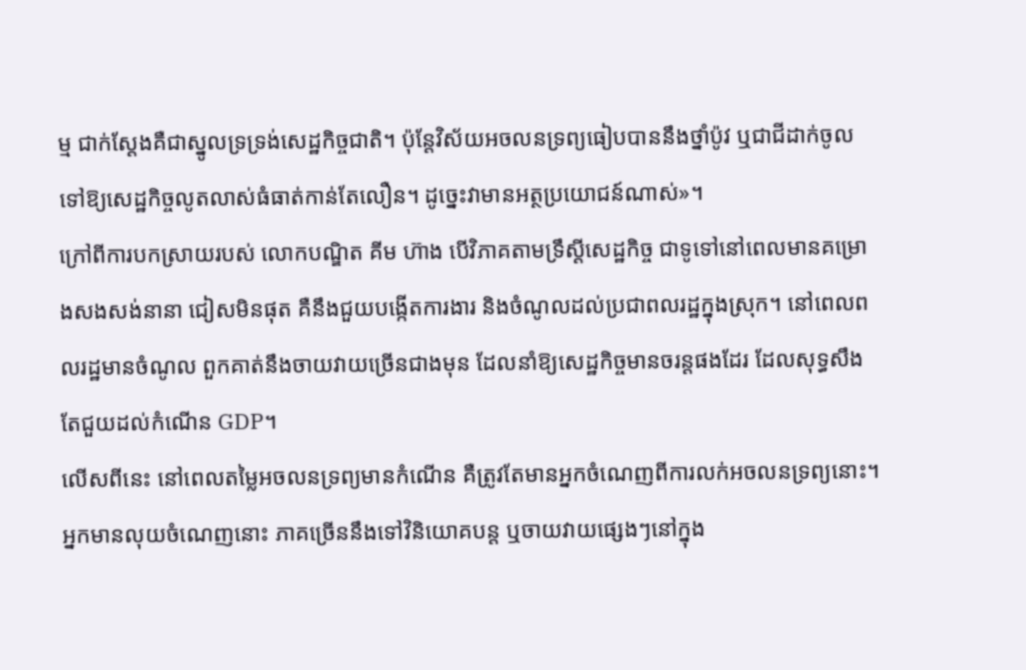ម្ម ជាក់ស្ដែងគឺជាស្នូលទ្រទ្រង់សេដ្ឋកិច្ចជាតិ។ ប៉ុន្តែវិស័យអចលនទ្រព្យធៀបបាននឹងថ្នាំប៉ូវ ឬជាជីដាក់ចូលទៅឱ្យសេដ្ឋកិច្ចលូតលាស់ធំធាត់កាន់តែលឿន។ ដូច្នេះវាមានអត្ថប្រយោជន៍ណាស់»។
ក្រៅពីការបកស្រាយរបស់ លោកបណ្ឌិត គីម ហ៊ាង បើវិភាគតាមទ្រឹស្ដីសេដ្ឋកិច្ច ជាទូទៅនៅពេលមានគម្រោងសងសង់នានា ជៀសមិនផុត គឺនឹងជួយបង្កើតការងារ និងចំណូលដល់ប្រជាពលរដ្ឋក្នុងស្រុក។ នៅពេលពលរដ្ឋមានចំណូល ពួកគាត់នឹងចាយវាយច្រើនជាងមុន ដែលនាំឱ្យសេដ្ឋកិច្ចមានចរន្តផងដែរ ដែលសុទ្ធសឹងតែជួយដល់កំណើន GDP។
លើសពីនេះ នៅពេលតម្លៃអចលនទ្រព្យមានកំណើន គឺត្រូវតែមានអ្នកចំណេញពីការលក់អចលនទ្រព្យនោះ។ អ្នកមានលុយចំណេញនោះ ភាគច្រើននឹងទៅវិនិយោគបន្ត ឬចាយវាយផ្សេងៗនៅក្នុង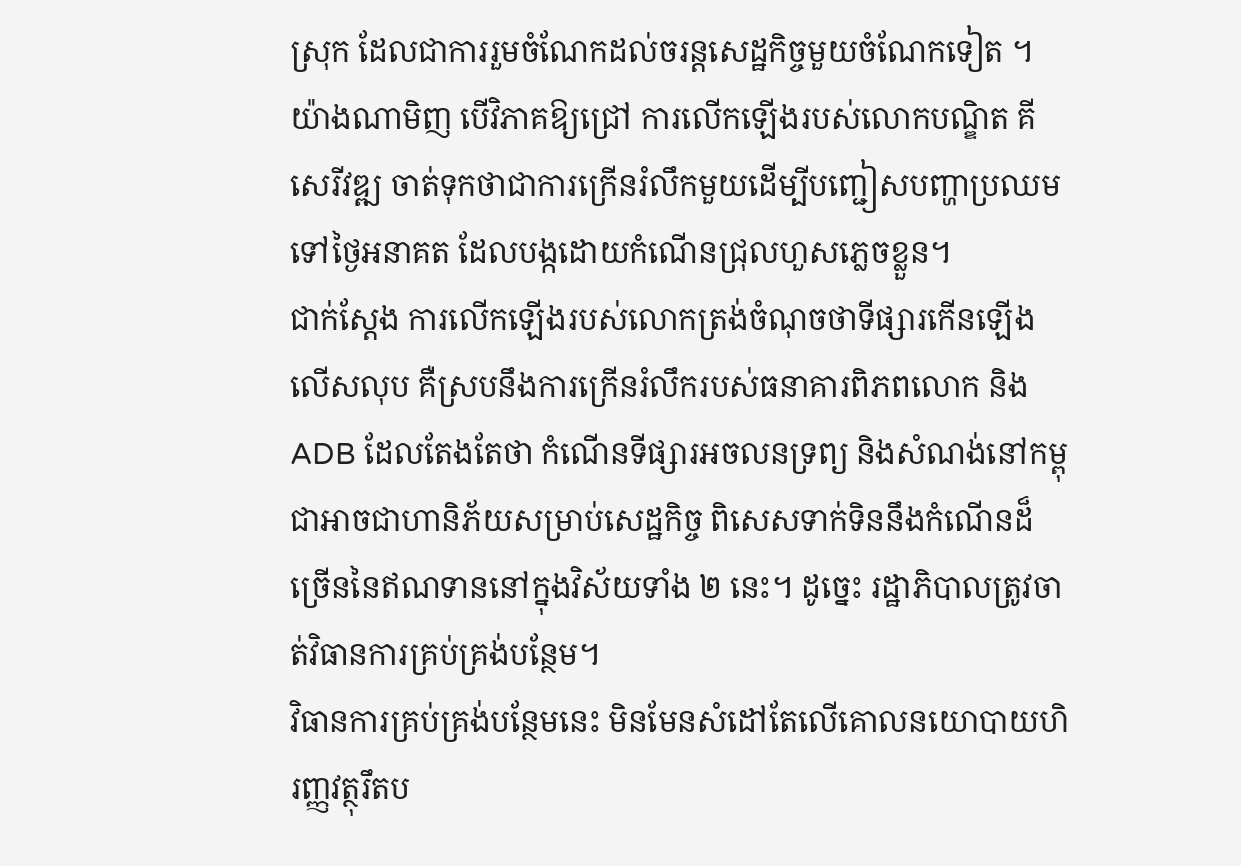ស្រុក ដែលជាការរួមចំណែកដល់ចរន្តសេដ្ឋកិច្ចមួយចំណែកទៀត ។
យ៉ាងណាមិញ បើវិភាគឱ្យជ្រៅ ការលើកឡើងរបស់លោកបណ្ឌិត គី សេរីវឌ្ឍ ចាត់ទុកថាជាការក្រើនរំលឹកមួយដើម្បីបញ្ជៀសបញ្ហាប្រឈមទៅថ្ងៃអនាគត ដែលបង្កដោយកំណើនជ្រុលហួសភ្លេចខ្លួន។
ជាក់ស្ដែង ការលើកឡើងរបស់លោកត្រង់ចំណុចថាទីផ្សារកើនឡើងលើសលុប គឺស្របនឹងការក្រើនរំលឹករបស់ធនាគារពិភពលោក និង ADB ដែលតែងតែថា កំណើនទីផ្សារអចលនទ្រព្យ និងសំណង់នៅកម្ពុជាអាចជាហានិភ័យសម្រាប់សេដ្ឋកិច្ច ពិសេសទាក់ទិននឹងកំណើនដ៏ច្រើននៃឥណទាននៅក្នុងវិស័យទាំង ២ នេះ។ ដូច្នេះ រដ្ឋាភិបាលត្រូវចាត់វិធានការគ្រប់គ្រង់បន្ថែម។
វិធានការគ្រប់គ្រង់បន្ថែមនេះ មិនមែនសំដៅតែលើគោលនយោបាយហិរញ្ញវត្ថុរឹតប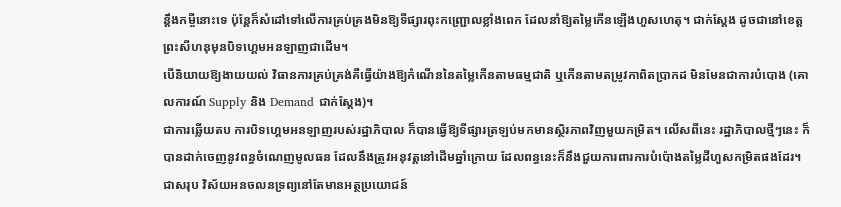ន្ដឹងកម្ចីនោះទេ ប៉ុន្តែក៏សំដៅទៅលើការគ្រប់គ្រងមិនឱ្យទីផ្សារពុះកញ្ជ្រោលខ្លាំងពេក ដែលនាំឱ្យតម្លៃកើនឡើងហួសហេតុ។ ជាក់ស្ដែង ដូចជានៅខេត្តព្រះសីហនុមុនបិទហ្គេមអនឡាញជាដើម។
បើនិយាយឱ្យងាយយល់ វិធានការគ្រប់គ្រង់គឺធ្វើយ៉ាងឱ្យកំណើននៃតម្លៃកើនតាមធម្មជាតិ ឬកើនតាមតម្រូវកាពិតប្រាកដ មិនមែនជាការបំបោង (គោលការណ៍ Supply និង Demand ជាក់ស្ដែង)។
ជាការឆ្លើយតប ការបិទហ្គេមអនឡាញរបស់រដ្ឋាភិបាល ក៏បានធ្វើឱ្យទីផ្សារត្រឡប់មកមានស្ថិរភាពវិញមួយកម្រិត។ លើសពីនេះ រដ្ឋាភិបាលថ្មីៗនេះ ក៏បានដាក់ចេញនូវពន្ធចំណេញមូលធន ដែលនឹងត្រូវអនុវត្តនៅដើមឆ្នាំក្រោយ ដែលពន្ធនេះក៏នឹងជួយការពារការបំប៉ោងតម្លៃដីហួសកម្រិតផងដែរ។
ជាសរុប វិស័យអនចលនទ្រព្យនៅតែមានអត្ថប្រយោជន៍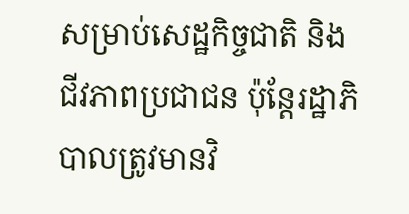សម្រាប់សេដ្ឋកិច្ចជាតិ និងជីវភាពប្រជាជន ប៉ុន្តែរដ្ឋាភិបាលត្រូវមានវិ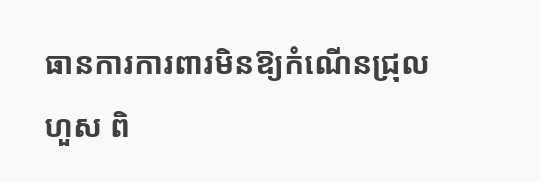ធានការការពារមិនឱ្យកំណើនជ្រុលហួស ពិ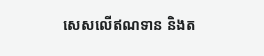សេសលើឥណទាន និងត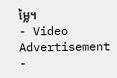ម្លៃ។
- Video Advertisement -